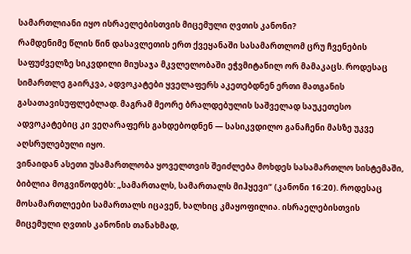სამართლიანი იყო ისრაელებისთვის მიცემული ღვთის კანონი?
რამდენიმე წლის წინ დასავლეთის ერთ ქვეყანაში სასამართლომ ცრუ ჩვენების საფუძველზე სიკვდილი მიუსაჯა მკვლელობაში ეჭვმიტანილ ორ მამაკაცს. როდესაც სიმართლე გაირკვა, ადვოკატები ყველაფერს აკეთებდნენ ერთი მათგანის გასათავისუფლებლად. მაგრამ მეორე ბრალდებულის საშველად საუკეთესო ადვოკატებიც კი ვეღარაფერს გახდებოდნენ — სასიკვდილო განაჩენი მასზე უკვე აღსრულებული იყო.
ვინაიდან ასეთი უსამართლობა ყოველთვის შეიძლება მოხდეს სასამართლო სისტემაში, ბიბლია მოგვიწოდებს: „სამართალს, სამართალს მიჰყევი“ (კანონი 16:20). როდესაც მოსამართლეები სამართალს იცავენ, ხალხიც კმაყოფილია. ისრაელებისთვის მიცემული ღვთის კანონის თანახმად,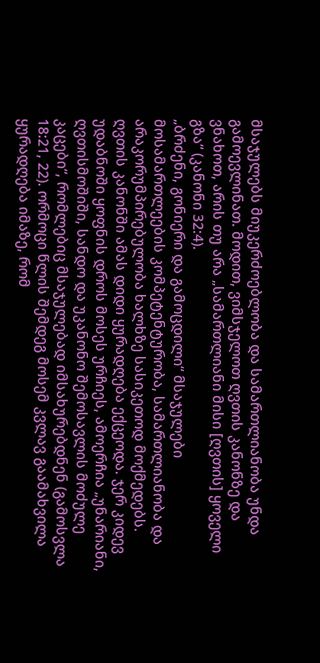მსაჯულებს მიუკერძოებლობა და სამართლიანობა უნდა გამოევლინათ. მოდით, ვიმსჯელოთ ღვთის კანონზე და ვნახოთ, არის თუ არა „სამართლიანი მისი [ღვთის] ყოველი გზა“ (კანონი 32:4).
„ბრძენი, გონიერი და გამოცდილი“ მსაჯულები
მოსამართლეების კომპეტენტურობა, სამართლიანობა და არაკორუმპირებულობა ხალხზე სასიკეთოდ მოქმედებს. ღვთის კანონში ამას დიდი ყურადღება ექცეოდა. ჯერ კიდევ უდაბნოში ყოფნის დროს მოსეს ურჩიეს, ამოერჩია „უნარიანი, ღვთისმოშიში, სანდო და უკანონო შემოსავლის მოძულე კაცები“, რომლებიც მსაჯულებად იმსახურებდნენ (გამოსვლა 18:21, 22). ორმოცი წლის შემდეგ მოსემ კვლავ გაამახვილა ყურადღება იმაზე, რომ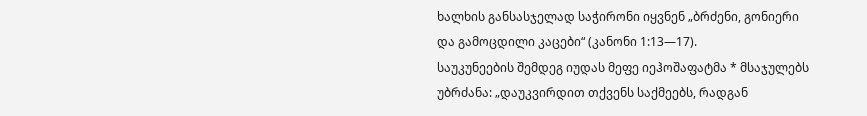ხალხის განსასჯელად საჭირონი იყვნენ „ბრძენი, გონიერი და გამოცდილი კაცები“ (კანონი 1:13—17).
საუკუნეების შემდეგ იუდას მეფე იეჰოშაფატმა * მსაჯულებს უბრძანა: „დაუკვირდით თქვენს საქმეებს, რადგან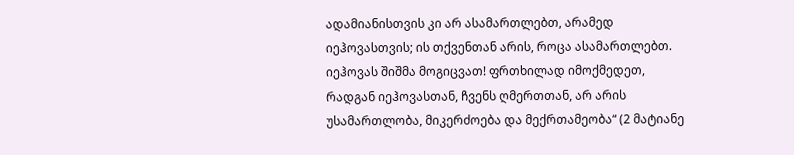ადამიანისთვის კი არ ასამართლებთ, არამედ იეჰოვასთვის; ის თქვენთან არის, როცა ასამართლებთ. იეჰოვას შიშმა მოგიცვათ! ფრთხილად იმოქმედეთ, რადგან იეჰოვასთან, ჩვენს ღმერთთან, არ არის უსამართლობა, მიკერძოება და მექრთამეობა“ (2 მატიანე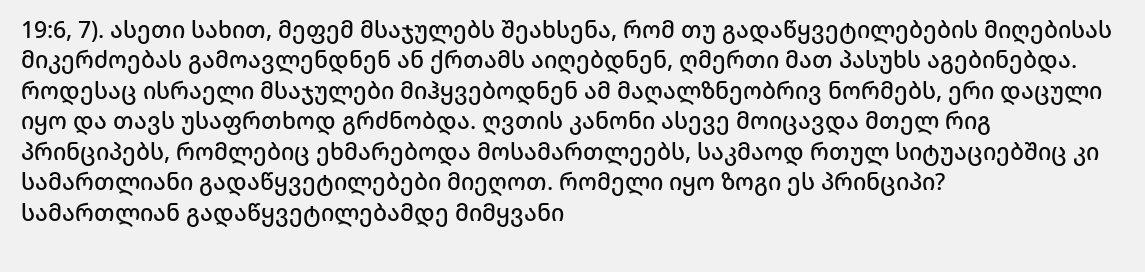19:6, 7). ასეთი სახით, მეფემ მსაჯულებს შეახსენა, რომ თუ გადაწყვეტილებების მიღებისას მიკერძოებას გამოავლენდნენ ან ქრთამს აიღებდნენ, ღმერთი მათ პასუხს აგებინებდა.
როდესაც ისრაელი მსაჯულები მიჰყვებოდნენ ამ მაღალზნეობრივ ნორმებს, ერი დაცული იყო და თავს უსაფრთხოდ გრძნობდა. ღვთის კანონი ასევე მოიცავდა მთელ რიგ პრინციპებს, რომლებიც ეხმარებოდა მოსამართლეებს, საკმაოდ რთულ სიტუაციებშიც კი სამართლიანი გადაწყვეტილებები მიეღოთ. რომელი იყო ზოგი ეს პრინციპი?
სამართლიან გადაწყვეტილებამდე მიმყვანი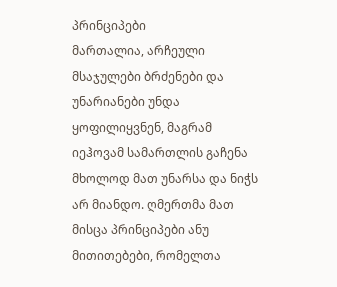პრინციპები
მართალია, არჩეული მსაჯულები ბრძენები და უნარიანები უნდა ყოფილიყვნენ, მაგრამ იეჰოვამ სამართლის გაჩენა მხოლოდ მათ უნარსა და ნიჭს არ მიანდო. ღმერთმა მათ მისცა პრინციპები ანუ მითითებები, რომელთა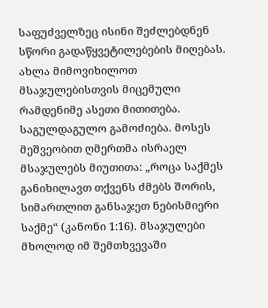საფუძველზეც ისინი შეძლებდნენ სწორი გადაწყვეტილებების მიღებას. ახლა მიმოვიხილოთ მსაჯულებისთვის მიცემული რამდენიმე ასეთი მითითება.
საგულდაგულო გამოძიება. მოსეს მეშვეობით ღმერთმა ისრაელ მსაჯულებს მიუთითა: „როცა საქმეს განიხილავთ თქვენს ძმებს შორის, სიმართლით განსაჯეთ ნებისმიერი საქმე“ (კანონი 1:16). მსაჯულები მხოლოდ იმ შემთხვევაში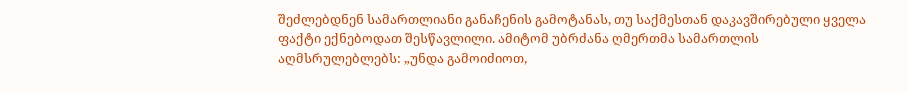შეძლებდნენ სამართლიანი განაჩენის გამოტანას, თუ საქმესთან დაკავშირებული ყველა ფაქტი ექნებოდათ შესწავლილი. ამიტომ უბრძანა ღმერთმა სამართლის აღმსრულებლებს: „უნდა გამოიძიოთ,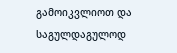გამოიკვლიოთ და საგულდაგულოდ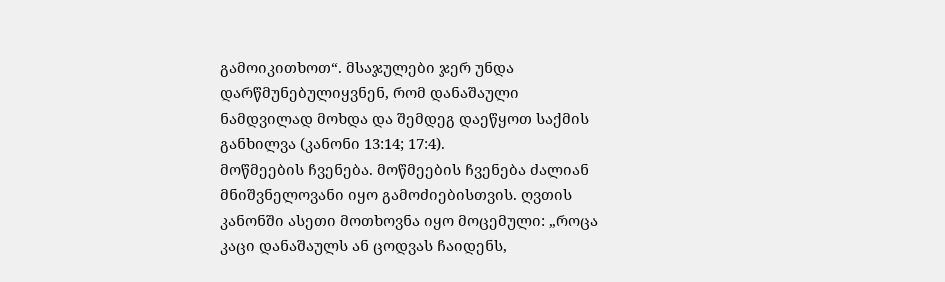გამოიკითხოთ“. მსაჯულები ჯერ უნდა დარწმუნებულიყვნენ, რომ დანაშაული ნამდვილად მოხდა და შემდეგ დაეწყოთ საქმის განხილვა (კანონი 13:14; 17:4).
მოწმეების ჩვენება. მოწმეების ჩვენება ძალიან მნიშვნელოვანი იყო გამოძიებისთვის. ღვთის კანონში ასეთი მოთხოვნა იყო მოცემული: „როცა კაცი დანაშაულს ან ცოდვას ჩაიდენს,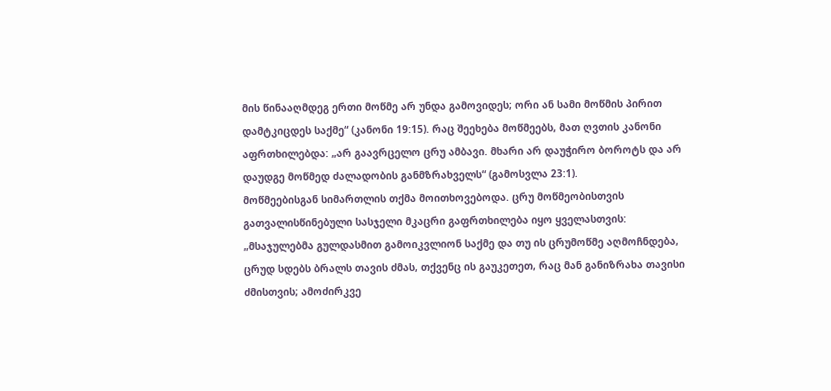მის წინააღმდეგ ერთი მოწმე არ უნდა გამოვიდეს; ორი ან სამი მოწმის პირით დამტკიცდეს საქმე“ (კანონი 19:15). რაც შეეხება მოწმეებს, მათ ღვთის კანონი აფრთხილებდა: „არ გაავრცელო ცრუ ამბავი. მხარი არ დაუჭირო ბოროტს და არ დაუდგე მოწმედ ძალადობის განმზრახველს“ (გამოსვლა 23:1).
მოწმეებისგან სიმართლის თქმა მოითხოვებოდა. ცრუ მოწმეობისთვის გათვალისწინებული სასჯელი მკაცრი გაფრთხილება იყო ყველასთვის: „მსაჯულებმა გულდასმით გამოიკვლიონ საქმე და თუ ის ცრუმოწმე აღმოჩნდება, ცრუდ სდებს ბრალს თავის ძმას, თქვენც ის გაუკეთეთ, რაც მან განიზრახა თავისი ძმისთვის; ამოძირკვე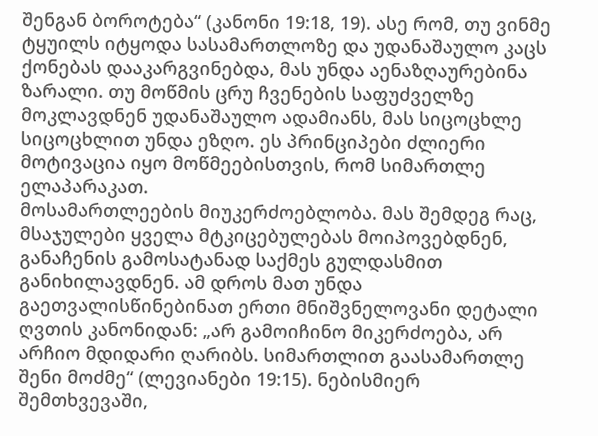შენგან ბოროტება“ (კანონი 19:18, 19). ასე რომ, თუ ვინმე ტყუილს იტყოდა სასამართლოზე და უდანაშაულო კაცს ქონებას დააკარგვინებდა, მას უნდა აენაზღაურებინა ზარალი. თუ მოწმის ცრუ ჩვენების საფუძველზე მოკლავდნენ უდანაშაულო ადამიანს, მას სიცოცხლე სიცოცხლით უნდა ეზღო. ეს პრინციპები ძლიერი მოტივაცია იყო მოწმეებისთვის, რომ სიმართლე ელაპარაკათ.
მოსამართლეების მიუკერძოებლობა. მას შემდეგ რაც, მსაჯულები ყველა მტკიცებულებას მოიპოვებდნენ, განაჩენის გამოსატანად საქმეს გულდასმით განიხილავდნენ. ამ დროს მათ უნდა გაეთვალისწინებინათ ერთი მნიშვნელოვანი დეტალი ღვთის კანონიდან: „არ გამოიჩინო მიკერძოება, არ არჩიო მდიდარი ღარიბს. სიმართლით გაასამართლე შენი მოძმე“ (ლევიანები 19:15). ნებისმიერ შემთხვევაში,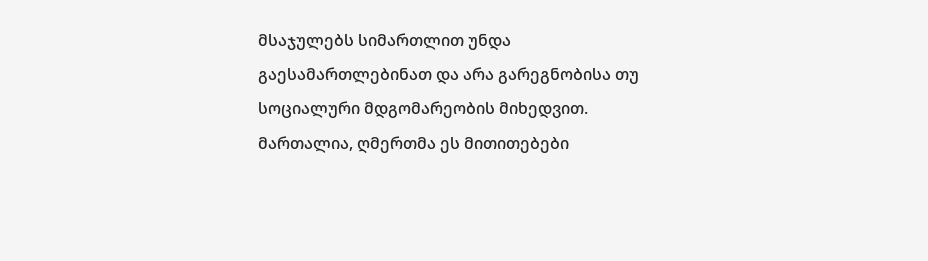მსაჯულებს სიმართლით უნდა გაესამართლებინათ და არა გარეგნობისა თუ სოციალური მდგომარეობის მიხედვით.
მართალია, ღმერთმა ეს მითითებები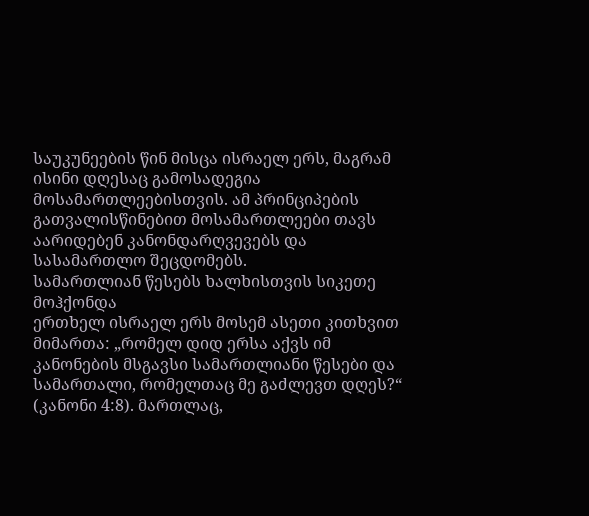საუკუნეების წინ მისცა ისრაელ ერს, მაგრამ ისინი დღესაც გამოსადეგია მოსამართლეებისთვის. ამ პრინციპების გათვალისწინებით მოსამართლეები თავს აარიდებენ კანონდარღვევებს და სასამართლო შეცდომებს.
სამართლიან წესებს ხალხისთვის სიკეთე მოჰქონდა
ერთხელ ისრაელ ერს მოსემ ასეთი კითხვით მიმართა: „რომელ დიდ ერსა აქვს იმ კანონების მსგავსი სამართლიანი წესები და სამართალი, რომელთაც მე გაძლევთ დღეს?“ (კანონი 4:8). მართლაც,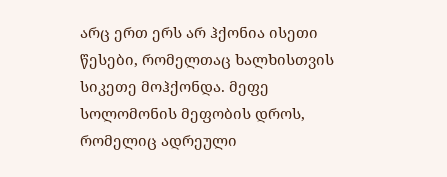არც ერთ ერს არ ჰქონია ისეთი წესები, რომელთაც ხალხისთვის სიკეთე მოჰქონდა. მეფე სოლომონის მეფობის დროს, რომელიც ადრეული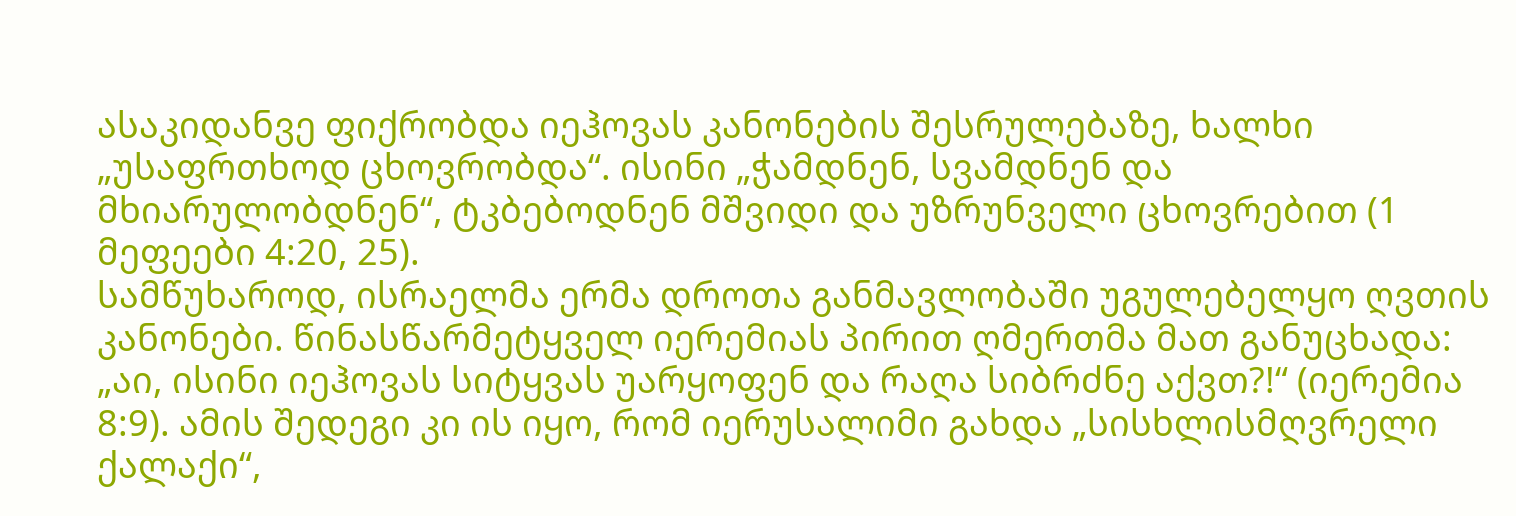ასაკიდანვე ფიქრობდა იეჰოვას კანონების შესრულებაზე, ხალხი „უსაფრთხოდ ცხოვრობდა“. ისინი „ჭამდნენ, სვამდნენ და მხიარულობდნენ“, ტკბებოდნენ მშვიდი და უზრუნველი ცხოვრებით (1 მეფეები 4:20, 25).
სამწუხაროდ, ისრაელმა ერმა დროთა განმავლობაში უგულებელყო ღვთის კანონები. წინასწარმეტყველ იერემიას პირით ღმერთმა მათ განუცხადა: „აი, ისინი იეჰოვას სიტყვას უარყოფენ და რაღა სიბრძნე აქვთ?!“ (იერემია 8:9). ამის შედეგი კი ის იყო, რომ იერუსალიმი გახდა „სისხლისმღვრელი ქალაქი“,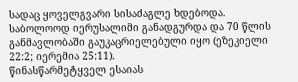სადაც ყოველგვარი სისაძაგლე ხდებოდა. საბოლოოდ იერუსალიმი განადგურდა და 70 წლის განმავლობაში გაუკაცრიელებული იყო (ეზეკიელი 22:2; იერემია 25:11).
წინასწარმეტყველ ესაიას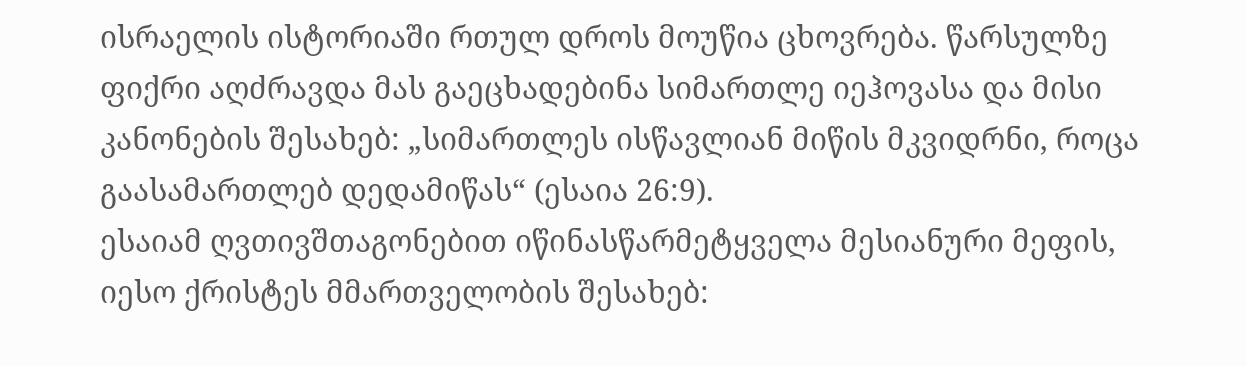ისრაელის ისტორიაში რთულ დროს მოუწია ცხოვრება. წარსულზე ფიქრი აღძრავდა მას გაეცხადებინა სიმართლე იეჰოვასა და მისი კანონების შესახებ: „სიმართლეს ისწავლიან მიწის მკვიდრნი, როცა გაასამართლებ დედამიწას“ (ესაია 26:9).
ესაიამ ღვთივშთაგონებით იწინასწარმეტყველა მესიანური მეფის, იესო ქრისტეს მმართველობის შესახებ: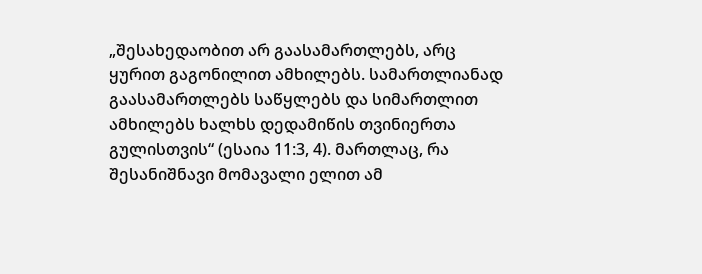„შესახედაობით არ გაასამართლებს, არც ყურით გაგონილით ამხილებს. სამართლიანად გაასამართლებს საწყლებს და სიმართლით ამხილებს ხალხს დედამიწის თვინიერთა გულისთვის“ (ესაია 11:3, 4). მართლაც, რა შესანიშნავი მომავალი ელით ამ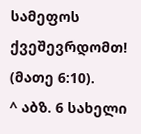სამეფოს ქვეშევრდომთ! (მათე 6:10).
^ აბზ. 6 სახელი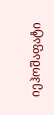იეჰოშაფატი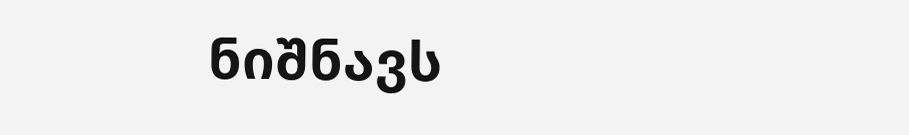ნიშნავს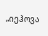„იეჰოვა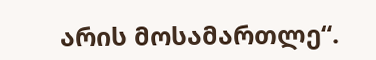არის მოსამართლე“.